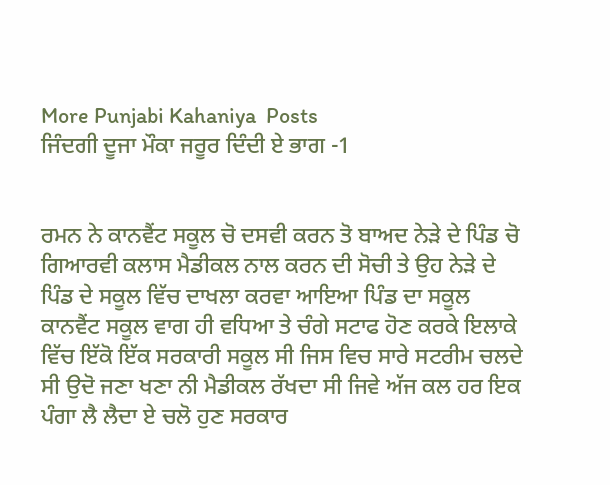More Punjabi Kahaniya  Posts
ਜਿੰਦਗੀ ਦੂਜਾ ਮੌਕਾ ਜਰੂਰ ਦਿੰਦੀ ਏ ਭਾਗ -1


ਰਮਨ ਨੇ ਕਾਨਵੈਂਟ ਸਕੂਲ ਚੋ ਦਸਵੀ ਕਰਨ ਤੋ ਬਾਅਦ ਨੇੜੇ ਦੇ ਪਿੰਡ ਚੋ ਗਿਆਰਵੀ ਕਲਾਸ ਮੈਡੀਕਲ ਨਾਲ ਕਰਨ ਦੀ ਸੋਚੀ ਤੇ ਉਹ ਨੇੜੇ ਦੇ ਪਿੰਡ ਦੇ ਸਕੂਲ ਵਿੱਚ ਦਾਖਲਾ ਕਰਵਾ ਆਇਆ ਪਿੰਡ ਦਾ ਸਕੂਲ ਕਾਨਵੈਂਟ ਸਕੂਲ ਵਾਗ ਹੀ ਵਧਿਆ ਤੇ ਚੰਗੇ ਸਟਾਫ ਹੋਣ ਕਰਕੇ ਇਲਾਕੇ ਵਿੱਚ ਇੱਕੋ ਇੱਕ ਸਰਕਾਰੀ ਸਕੂਲ ਸੀ ਜਿਸ ਵਿਚ ਸਾਰੇ ਸਟਰੀਮ ਚਲਦੇ ਸੀ ਉਦੋ ਜਣਾ ਖਣਾ ਨੀ ਮੈਡੀਕਲ ਰੱਖਦਾ ਸੀ ਜਿਵੇ ਅੱਜ ਕਲ ਹਰ ਇਕ ਪੰਗਾ ਲੈ ਲੈਦਾ ਏ ਚਲੋ ਹੁਣ ਸਰਕਾਰ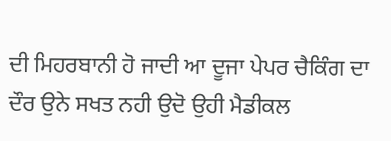ਦੀ ਮਿਹਰਬਾਨੀ ਹੋ ਜਾਦੀ ਆ ਦੂਜਾ ਪੇਪਰ ਚੈਕਿੰਗ ਦਾ ਦੌਰ ਉਨੇ ਸਖਤ ਨਹੀ ਉਦੋ ਉਹੀ ਮੈਡੀਕਲ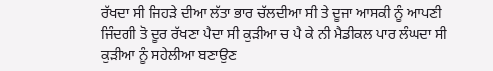ਰੱਖਦਾ ਸੀ ਜਿਹੜੇ ਦੀਆ ਲੱਤਾ ਭਾਰ ਚੱਲਦੀਆ ਸੀ ਤੇ ਦੂਜਾ ਆਸਕੀ ਨੂੰ ਆਪਣੀ ਜਿੰਦਗੀ ਤੋ ਦੂਰ ਰੱਖਣਾ ਪੈਦਾ ਸੀ ਕੁੜੀਆ ਚ ਪੈ ਕੇ ਨੀ ਮੈਡੀਕਲ ਪਾਰ ਲੰਘਦਾ ਸੀ ਕੁੜੀਆ ਨੂੰ ਸਹੇਲੀਆ ਬਣਾਉਣ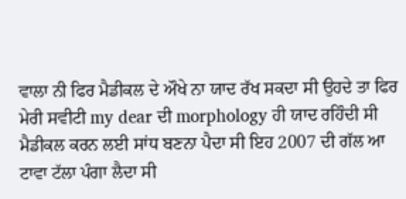ਵਾਲਾ ਨੀ ਫਿਰ ਮੈਡੀਕਲ ਦੇ ਔਖੇ ਨਾ ਯਾਦ ਰੱਖ ਸਕਦਾ ਸੀ ਉਹਦੇ ਤਾ ਫਿਰ ਮੇਰੀ ਸਵੀਟੀ my dear ਦੀ morphology ਹੀ ਯਾਦ ਰਹਿੰਦੀ ਸੀ ਮੈਡੀਕਲ ਕਰਨ ਲਈ ਸਾਂਧ ਬਣਨਾ ਪੈਦਾ ਸੀ ਇਹ 2007 ਦੀ ਗੱਲ ਆ ਟਾਵਾ ਟੱਲਾ ਪੰਗਾ ਲੈਦਾ ਸੀ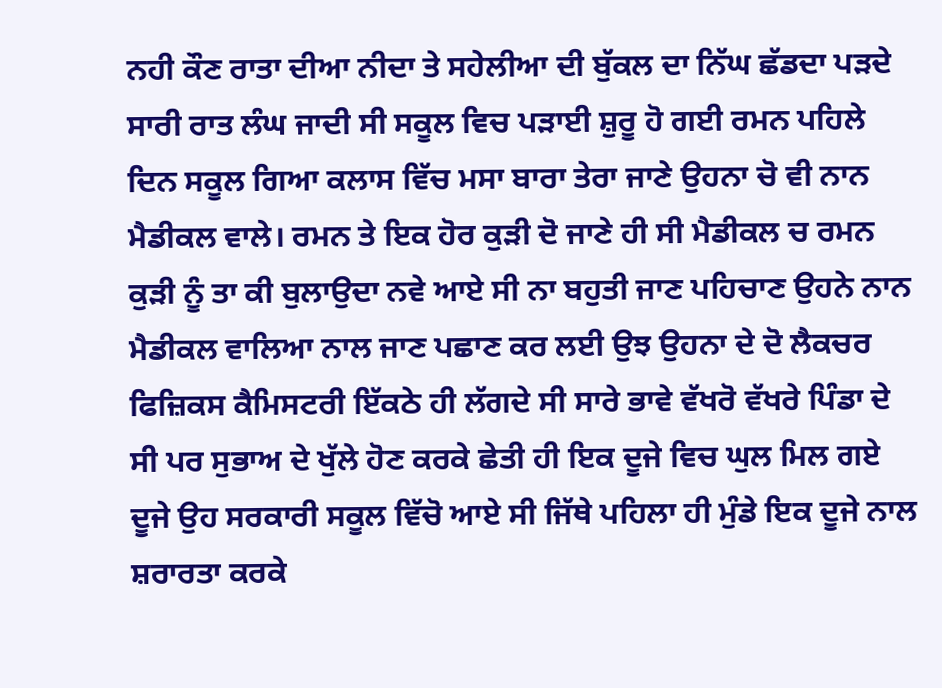ਨਹੀ ਕੌਣ ਰਾਤਾ ਦੀਆ ਨੀਦਾ ਤੇ ਸਹੇਲੀਆ ਦੀ ਬੁੱਕਲ ਦਾ ਨਿੱਘ ਛੱਡਦਾ ਪੜਦੇ ਸਾਰੀ ਰਾਤ ਲੰਘ ਜਾਦੀ ਸੀ ਸਕੂਲ ਵਿਚ ਪੜਾਈ ਸ਼ੁਰੂ ਹੋ ਗਈ ਰਮਨ ਪਹਿਲੇ ਦਿਨ ਸਕੂਲ ਗਿਆ ਕਲਾਸ ਵਿੱਚ ਮਸਾ ਬਾਰਾ ਤੇਰਾ ਜਾਣੇ ਉਹਨਾ ਚੋ ਵੀ ਨਾਨ ਮੈਡੀਕਲ ਵਾਲੇ। ਰਮਨ ਤੇ ਇਕ ਹੋਰ ਕੁੜੀ ਦੋ ਜਾਣੇ ਹੀ ਸੀ ਮੈਡੀਕਲ ਚ ਰਮਨ ਕੁੜੀ ਨੂੰ ਤਾ ਕੀ ਬੁਲਾਉਦਾ ਨਵੇ ਆਏ ਸੀ ਨਾ ਬਹੁਤੀ ਜਾਣ ਪਹਿਚਾਣ ਉਹਨੇ ਨਾਨ ਮੈਡੀਕਲ ਵਾਲਿਆ ਨਾਲ ਜਾਣ ਪਛਾਣ ਕਰ ਲਈ ਉਝ ਉਹਨਾ ਦੇ ਦੋ ਲੈਕਚਰ ਫਿਜ਼ਿਕਸ ਕੈਮਿਸਟਰੀ ਇੱਕਠੇ ਹੀ ਲੱਗਦੇ ਸੀ ਸਾਰੇ ਭਾਵੇ ਵੱਖਰੋ ਵੱਖਰੇ ਪਿੰਡਾ ਦੇ ਸੀ ਪਰ ਸੁਭਾਅ ਦੇ ਖੁੱਲੇ ਹੋਣ ਕਰਕੇ ਛੇਤੀ ਹੀ ਇਕ ਦੂਜੇ ਵਿਚ ਘੁਲ ਮਿਲ ਗਏ ਦੂਜੇ ਉਹ ਸਰਕਾਰੀ ਸਕੂਲ ਵਿੱਚੋ ਆਏ ਸੀ ਜਿੱਥੇ ਪਹਿਲਾ ਹੀ ਮੁੰਡੇ ਇਕ ਦੂਜੇ ਨਾਲ ਸ਼ਰਾਰਤਾ ਕਰਕੇ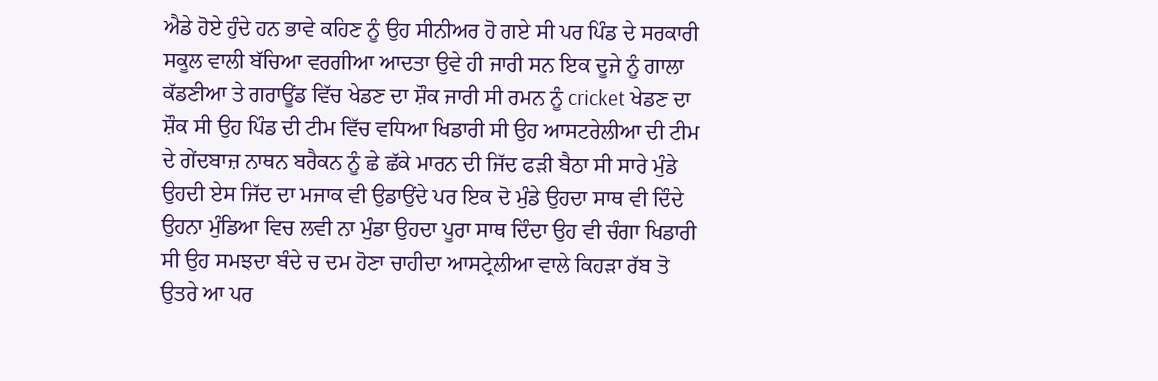ਐਡੇ ਹੋਏ ਹੁੰਦੇ ਹਨ ਭਾਵੇ ਕਹਿਣ ਨੂੰ ਉਹ ਸੀਨੀਅਰ ਹੋ ਗਏ ਸੀ ਪਰ ਪਿੰਡ ਦੇ ਸਰਕਾਰੀ ਸਕੂਲ ਵਾਲੀ ਬੱਚਿਆ ਵਰਗੀਆ ਆਦਤਾ ਉਵੇ ਹੀ ਜਾਰੀ ਸਨ ਇਕ ਦੂਜੇ ਨੂੰ ਗਾਲਾ ਕੱਡਣੀਆ ਤੇ ਗਰਾਊਂਡ ਵਿੱਚ ਖੇਡਣ ਦਾ ਸ਼ੌਕ ਜਾਰੀ ਸੀ ਰਮਨ ਨੂੰ cricket ਖੇਡਣ ਦਾ ਸ਼ੌਕ ਸੀ ਉਹ ਪਿੰਡ ਦੀ ਟੀਮ ਵਿੱਚ ਵਧਿਆ ਖਿਡਾਰੀ ਸੀ ਉਹ ਆਸਟਰੇਲੀਆ ਦੀ ਟੀਮ ਦੇ ਗੇਂਦਬਾਜ਼ ਨਾਥਨ ਬਰੈਕਨ ਨੂੰ ਛੇ ਛੱਕੇ ਮਾਰਨ ਦੀ ਜਿੱਦ ਫੜੀ ਬੈਠਾ ਸੀ ਸਾਰੇ ਮੁੰਡੇ ਉਹਦੀ ਏਸ ਜਿੱਦ ਦਾ ਮਜਾਕ ਵੀ ਉਡਾਉਂਦੇ ਪਰ ਇਕ ਦੋ ਮੁੰਡੇ ਉਹਦਾ ਸਾਥ ਵੀ ਦਿੰਦੇ ਉਹਨਾ ਮੁੰਡਿਆ ਵਿਚ ਲਵੀ ਨਾ ਮੁੰਡਾ ਉਹਦਾ ਪੂਰਾ ਸਾਥ ਦਿੰਦਾ ਉਹ ਵੀ ਚੰਗਾ ਖਿਡਾਰੀ ਸੀ ਉਹ ਸਮਝਦਾ ਬੰਦੇ ਚ ਦਮ ਹੋਣਾ ਚਾਹੀਦਾ ਆਸਟ੍ਰੇਲੀਆ ਵਾਲੇ ਕਿਹੜਾ ਰੱਬ ਤੋ ਉਤਰੇ ਆ ਪਰ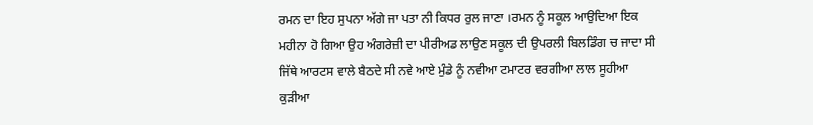ਰਮਨ ਦਾ ਇਹ ਸੁਪਨਾ ਅੱਗੇ ਜਾ ਪਤਾ ਨੀ ਕਿਧਰ ਰੁਲ ਜਾਣਾ ।ਰਮਨ ਨੂੰ ਸਕੂਲ ਆਉਦਿਆ ਇਕ ਮਹੀਨਾ ਹੋ ਗਿਆ ਉਹ ਅੰਗਰੇਜ਼ੀ ਦਾ ਪੀਰੀਅਡ ਲਾਉਣ ਸਕੂਲ ਦੀ ਉਪਰਲੀ ਬਿਲਡਿੰਗ ਚ ਜਾਦਾ ਸੀ ਜਿੱਥੇ ਆਰਟਸ ਵਾਲੇ ਬੈਠਦੇ ਸੀ ਨਵੇ ਆਏ ਮੁੰਡੇ ਨੂੰ ਨਵੀਆ ਟਮਾਟਰ ਵਰਗੀਆ ਲਾਲ ਸੂਹੀਆ ਕੁੜੀਆ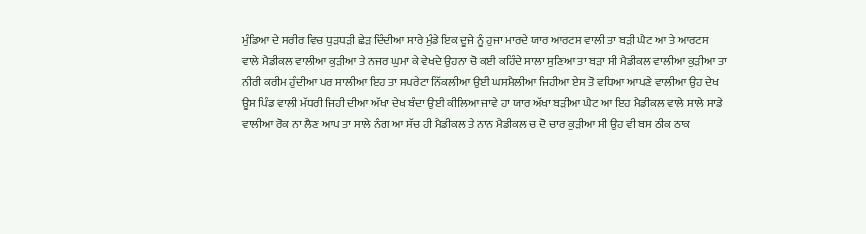ਮੁੰਡਿਆ ਦੇ ਸਰੀਰ ਵਿਚ ਧੁੜਧੜੀ ਛੇੜ ਦਿੰਦੀਆ ਸਾਰੇ ਮੁੰਡੇ ਇਕ ਦੂਜੇ ਨੂੰ ਹੁਜਾ ਮਾਰਦੇ ਯਾਰ ਆਰਟਸ ਵਾਲੀ ਤਾ ਬੜੀ ਘੈਟ ਆ ਤੇ ਆਰਟਸ ਵਾਲੇ ਮੈਡੀਕਲ ਵਾਲੀਆ ਕੁੜੀਆ ਤੇ ਨਜਰ ਘੁਮਾ ਕੇ ਵੇਖਦੇ ਉਹਨਾ ਚੋ ਕਈ ਕਹਿੰਦੇ ਸਾਲਾ ਸੁਣਿਆ ਤਾ ਬੜਾ ਸੀ ਮੈਡੀਕਲ ਵਾਲੀਆ ਕੁੜੀਆ ਤਾ ਨੀਰੀ ਕਰੀਮ ਹੁੰਦੀਆ ਪਰ ਸਾਲੀਆ ਇਹ ਤਾ ਸਪਰੇਟਾ ਨਿੱਕਲੀਆ ਉਈ ਘਸਮੈਲੀਆ ਜਿਹੀਆ ਏਸ ਤੋ ਵਧਿਆ ਆਪਣੇ ਵਾਲੀਆ ਉਹ ਦੇਖ ਊਸ ਪਿੰਡ ਵਾਲੀ ਮੱਧਰੀ ਜਿਹੀ ਦੀਆ ਅੱਖਾ ਦੇਖ ਬੰਦਾ ਉਈ ਕੀਲਿਆ ਜਾਵੇ ਹਾ ਯਾਰ ਅੱਖਾ ਬੜੀਆ ਘੈਟ ਆ ਇਹ ਮੈਡੀਕਲ ਵਾਲੇ ਸਾਲੇ ਸਾਡੇ ਵਾਲੀਆ ਰੋਕ ਨਾ ਲੈਣ ਆਪ ਤਾ ਸਾਲੇ ਨੰਗ ਆ ਸੱਚ ਹੀ ਮੈਡੀਕਲ ਤੇ ਨਾਨ ਮੈਡੀਕਲ ਚ ਦੋ ਚਾਰ ਕੁੜੀਆ ਸੀ ਉਹ ਵੀ ਬਸ ਠੀਕ ਠਾਕ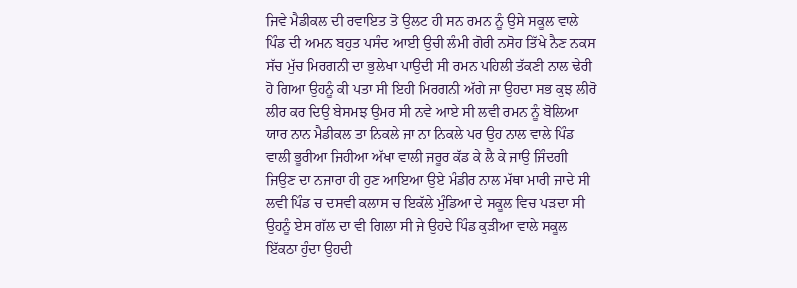ਜਿਵੇ ਮੈਡੀਕਲ ਦੀ ਰਵਾਇਤ ਤੋ ਉਲਟ ਹੀ ਸਨ ਰਮਨ ਨੂੰ ਉਸੇ ਸਕੂਲ ਵਾਲੇ ਪਿੰਡ ਦੀ ਅਮਨ ਬਹੁਤ ਪਸੰਦ ਆਈ ਉਚੀ ਲੰਮੀ ਗੋਰੀ ਨਸੋਹ ਤਿੱਖੇ ਨੈਣ ਨਕਸ ਸੱਚ ਮੁੱਚ ਮਿਰਗਨੀ ਦਾ ਭੁਲੇਖਾ ਪਾਉਦੀ ਸੀ ਰਮਨ ਪਹਿਲੀ ਤੱਕਣੀ ਨਾਲ ਢੇਰੀ ਹੋ ਗਿਆ ਉਹਨੂੰ ਕੀ ਪਤਾ ਸੀ ਇਹੀ ਮਿਰਗਨੀ ਅੱਗੇ ਜਾ ਉਹਦਾ ਸਭ ਕੁਝ ਲੀਰੋ ਲੀਰ ਕਰ ਦਿਉ ਬੇਸਮਝ ਉਮਰ ਸੀ ਨਵੇ ਆਏ ਸੀ ਲਵੀ ਰਮਨ ਨੂੰ ਬੋਲਿਆ ਯਾਰ ਨਾਨ ਮੈਡੀਕਲ ਤਾ ਨਿਕਲੇ ਜਾ ਨਾ ਨਿਕਲੇ ਪਰ ਉਹ ਨਾਲ ਵਾਲੇ ਪਿੰਡ ਵਾਲੀ ਭੂਰੀਆ ਜਿਹੀਆ ਅੱਖਾ ਵਾਲੀ ਜਰੂਰ ਕੱਡ ਕੇ ਲੈ ਕੇ ਜਾਉ ਜਿੰਦਗੀ ਜਿਉਣ ਦਾ ਨਜਾਰਾ ਹੀ ਹੁਣ ਆਇਆ ਉਏ ਮੰਡੀਰ ਨਾਲ ਮੱਥਾ ਮਾਰੀ ਜਾਦੇ ਸੀ ਲਵੀ ਪਿੰਡ ਚ ਦਸਵੀ ਕਲਾਸ ਚ ਇਕੱਲੇ ਮੁੰਡਿਆ ਦੇ ਸਕੂਲ ਵਿਚ ਪੜਦਾ ਸੀ ਉਹਨੂੰ ਏਸ ਗੱਲ ਦਾ ਵੀ ਗਿਲਾ ਸੀ ਜੇ ਉਹਦੇ ਪਿੰਡ ਕੁੜੀਆ ਵਾਲੇ ਸਕੂਲ ਇੱਕਠਾ ਹੁੰਦਾ ਉਹਦੀ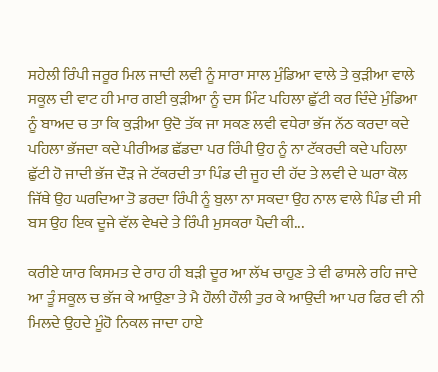ਸਹੇਲੀ ਰਿੰਪੀ ਜਰੂਰ ਮਿਲ ਜਾਦੀ ਲਵੀ ਨੂੰ ਸਾਰਾ ਸਾਲ ਮੁੰਡਿਆ ਵਾਲੇ ਤੇ ਕੁੜੀਆ ਵਾਲੇ ਸਕੂਲ ਦੀ ਵਾਟ ਹੀ ਮਾਰ ਗਈ ਕੁੜੀਆ ਨੂੰ ਦਸ ਮਿੰਟ ਪਹਿਲਾ ਛੁੱਟੀ ਕਰ ਦਿੰਦੇ ਮੁੰਡਿਆ ਨੂੰ ਬਾਅਦ ਚ ਤਾ ਕਿ ਕੁੜੀਆ ਉਦੋ ਤੱਕ ਜਾ ਸਕਣ ਲਵੀ ਵਧੇਰਾ ਭੱਜ ਨੱਠ ਕਰਦਾ ਕਦੇ ਪਹਿਲਾ ਭੱਜਦਾ ਕਦੇ ਪੀਰੀਅਡ ਛੱਡਦਾ ਪਰ ਰਿੰਪੀ ਉਹ ਨੂੰ ਨਾ ਟੱਕਰਦੀ ਕਦੇ ਪਹਿਲਾ ਛੁੱਟੀ ਹੋ ਜਾਦੀ ਭੱਜ ਦੌੜ ਜੇ ਟੱਕਰਦੀ ਤਾ ਪਿੰਡ ਦੀ ਜੂਹ ਦੀ ਹੱਦ ਤੇ ਲਵੀ ਦੇ ਘਰਾ ਕੋਲ ਜਿੱਥੇ ਉਹ ਘਰਦਿਆ ਤੋ ਡਰਦਾ ਰਿੰਪੀ ਨੂੰ ਬੁਲਾ ਨਾ ਸਕਦਾ ਉਹ ਨਾਲ ਵਾਲੇ ਪਿੰਡ ਦੀ ਸੀ ਬਸ ਉਹ ਇਕ ਦੂਜੇ ਵੱਲ ਵੇਖਦੇ ਤੇ ਰਿੰਪੀ ਮੁਸਕਰਾ ਪੈਦੀ ਕੀ...

ਕਰੀਏ ਯਾਰ ਕਿਸਮਤ ਦੇ ਰਾਹ ਹੀ ਬੜੀ ਦੂਰ ਆ ਲੱਖ ਚਾਹੁਣ ਤੇ ਵੀ ਫਾਸਲੇ ਰਹਿ ਜਾਦੇ ਆ ਤੂੰ ਸਕੂਲ ਚ ਭੱਜ ਕੇ ਆਉਣਾ ਤੇ ਮੈ ਹੌਲੀ ਹੌਲੀ ਤੁਰ ਕੇ ਆਉਦੀ ਆ ਪਰ ਫਿਰ ਵੀ ਨੀ ਮਿਲਦੇ ਉਹਦੇ ਮੂੰਹੋ ਨਿਕਲ ਜਾਦਾ ਹਾਏ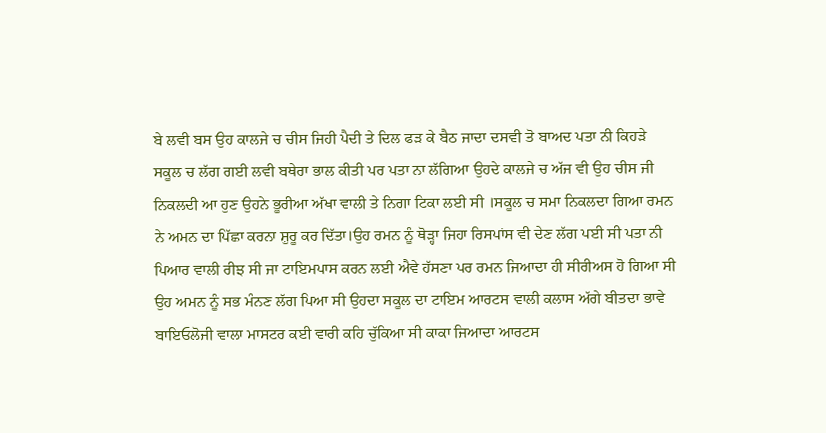ਬੇ ਲਵੀ ਬਸ ਉਹ ਕਾਲਜੇ ਚ ਚੀਸ ਜਿਹੀ ਪੈਦੀ ਤੇ ਦਿਲ ਫੜ ਕੇ ਬੈਠ ਜਾਦਾ ਦਸਵੀ ਤੋ ਬਾਅਦ ਪਤਾ ਨੀ ਕਿਹੜੇ ਸਕੂਲ ਚ ਲੱਗ ਗਈ ਲਵੀ ਬਥੇਰਾ ਭਾਲ ਕੀਤੀ ਪਰ ਪਤਾ ਨਾ ਲੱਗਿਆ ਉਹਦੇ ਕਾਲਜੇ ਚ ਅੱਜ ਵੀ ਉਹ ਚੀਸ ਜੀ ਨਿਕਲਦੀ ਆ ਹੁਣ ਉਹਨੇ ਭੂਰੀਆ ਅੱਖਾ ਵਾਲੀ ਤੇ ਨਿਗਾ ਟਿਕਾ ਲਈ ਸੀ ।ਸਕੂਲ ਚ ਸਮਾ ਨਿਕਲਦਾ ਗਿਆ ਰਮਨ ਨੇ ਅਮਨ ਦਾ ਪਿੱਛਾ ਕਰਨਾ ਸ਼ੁਰੂ ਕਰ ਦਿੱਤਾ।ਉਹ ਰਮਨ ਨੂੰ ਥੋੜ੍ਹਾ ਜਿਹਾ ਰਿਸਪਾਂਸ ਵੀ ਦੇਣ ਲੱਗ ਪਈ ਸੀ ਪਤਾ ਨੀ ਪਿਆਰ ਵਾਲੀ ਰੀਝ ਸੀ ਜਾ ਟਾਇਮਪਾਸ ਕਰਨ ਲਈ ਐਵੇ ਹੱਸਣਾ ਪਰ ਰਮਨ ਜਿਆਦਾ ਹੀ ਸੀਰੀਅਸ ਹੋ ਗਿਆ ਸੀ ਉਹ ਅਮਨ ਨੂੰ ਸਭ ਮੰਨਣ ਲੱਗ ਪਿਆ ਸੀ ਉਹਦਾ ਸਕੂਲ ਦਾ ਟਾਇਮ ਆਰਟਸ ਵਾਲੀ ਕਲਾਸ ਅੱਗੇ ਬੀਤਦਾ ਭਾਵੇ ਬਾਇਓਲੋਜੀ ਵਾਲਾ ਮਾਸਟਰ ਕਈ ਵਾਰੀ ਕਹਿ ਚੁੱਕਿਆ ਸੀ ਕਾਕਾ ਜਿਆਦਾ ਆਰਟਸ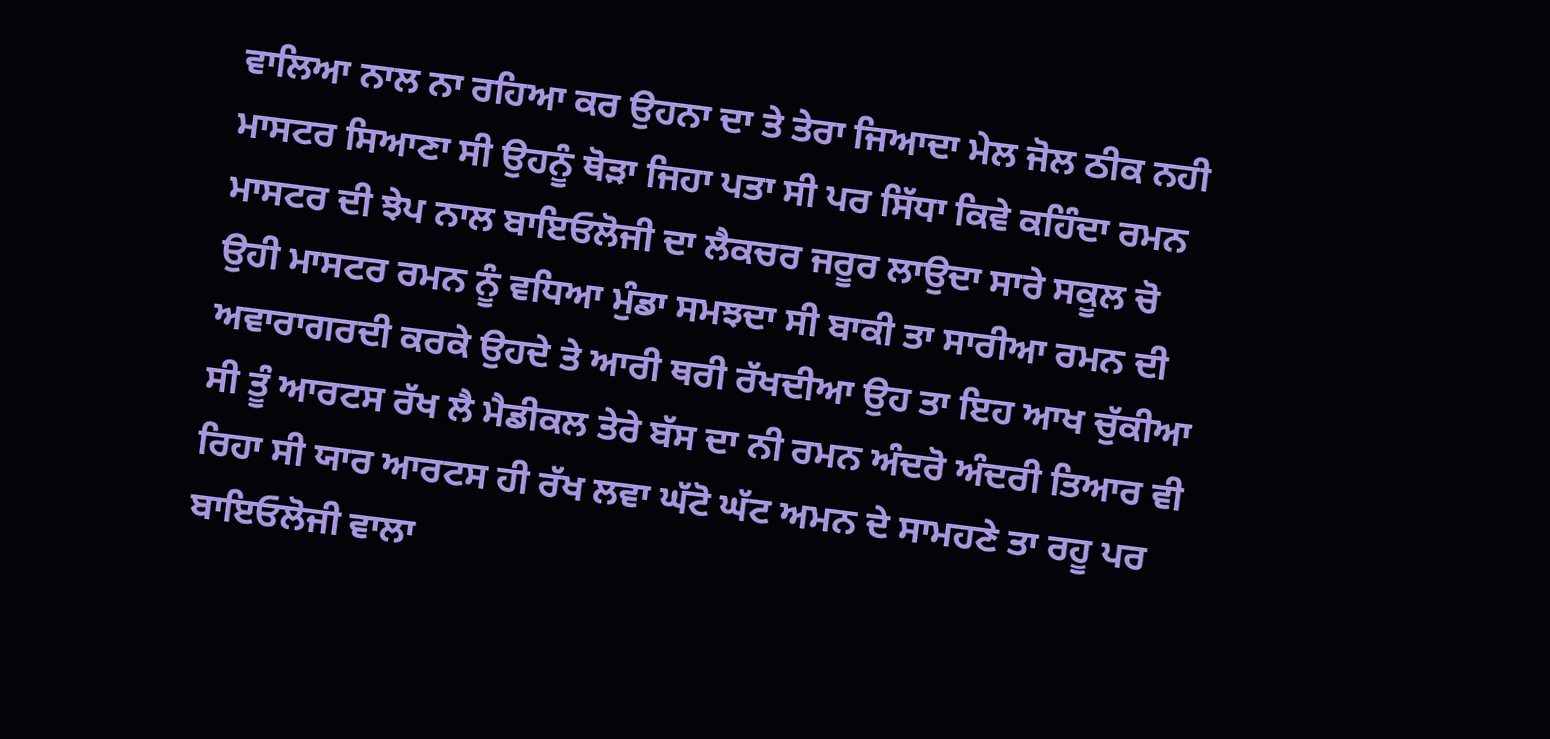ਵਾਲਿਆ ਨਾਲ ਨਾ ਰਹਿਆ ਕਰ ਉਹਨਾ ਦਾ ਤੇ ਤੇਰਾ ਜਿਆਦਾ ਮੇਲ ਜੋਲ ਠੀਕ ਨਹੀ ਮਾਸਟਰ ਸਿਆਣਾ ਸੀ ਉਹਨੂੰ ਥੋੜਾ ਜਿਹਾ ਪਤਾ ਸੀ ਪਰ ਸਿੱਧਾ ਕਿਵੇ ਕਹਿੰਦਾ ਰਮਨ ਮਾਸਟਰ ਦੀ ਝੇਪ ਨਾਲ ਬਾਇਓਲੋਜੀ ਦਾ ਲੈਕਚਰ ਜਰੂਰ ਲਾਉਦਾ ਸਾਰੇ ਸਕੂਲ ਚੋ ਉਹੀ ਮਾਸਟਰ ਰਮਨ ਨੂੰ ਵਧਿਆ ਮੁੰਡਾ ਸਮਝਦਾ ਸੀ ਬਾਕੀ ਤਾ ਸਾਰੀਆ ਰਮਨ ਦੀ ਅਵਾਰਾਗਰਦੀ ਕਰਕੇ ਉਹਦੇ ਤੇ ਆਰੀ ਥਰੀ ਰੱਖਦੀਆ ਉਹ ਤਾ ਇਹ ਆਖ ਚੁੱਕੀਆ ਸੀ ਤੂੰ ਆਰਟਸ ਰੱਖ ਲੈ ਮੈਡੀਕਲ ਤੇਰੇ ਬੱਸ ਦਾ ਨੀ ਰਮਨ ਅੰਦਰੋ ਅੰਦਰੀ ਤਿਆਰ ਵੀ ਰਿਹਾ ਸੀ ਯਾਰ ਆਰਟਸ ਹੀ ਰੱਖ ਲਵਾ ਘੱਟੋ ਘੱਟ ਅਮਨ ਦੇ ਸਾਮਹਣੇ ਤਾ ਰਹੂ ਪਰ ਬਾਇਓਲੋਜੀ ਵਾਲਾ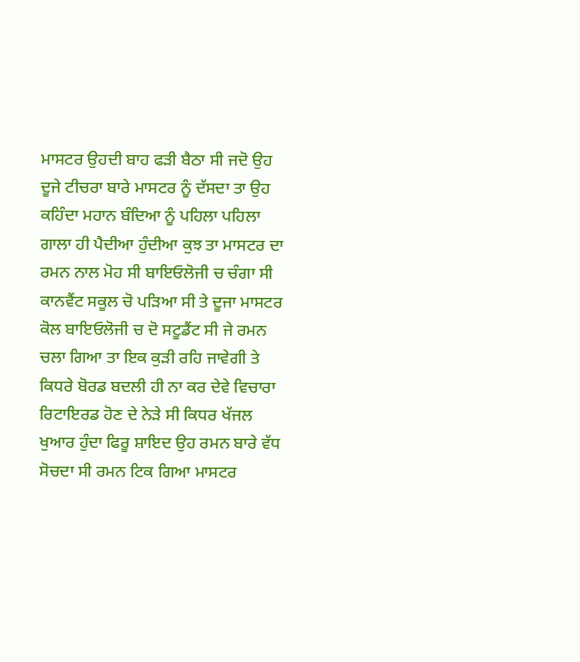ਮਾਸਟਰ ਉਹਦੀ ਬਾਹ ਫੜੀ ਬੈਠਾ ਸੀ ਜਦੋ ਉਹ ਦੂਜੇ ਟੀਚਰਾ ਬਾਰੇ ਮਾਸਟਰ ਨੂੰ ਦੱਸਦਾ ਤਾ ਉਹ ਕਹਿੰਦਾ ਮਹਾਨ ਬੰਦਿਆ ਨੂੰ ਪਹਿਲਾ ਪਹਿਲਾ ਗਾਲਾ ਹੀ ਪੈਦੀਆ ਹੁੰਦੀਆ ਕੁਝ ਤਾ ਮਾਸਟਰ ਦਾ ਰਮਨ ਨਾਲ ਮੋਹ ਸੀ ਬਾਇਓਲੋਜੀ ਚ ਚੰਗਾ ਸੀ ਕਾਨਵੈਂਟ ਸਕੂਲ ਚੋ ਪੜਿਆ ਸੀ ਤੇ ਦੂਜਾ ਮਾਸਟਰ ਕੋਲ ਬਾਇਓਲੋਜੀ ਚ ਦੋ ਸਟੂਡੈਂਟ ਸੀ ਜੇ ਰਮਨ ਚਲਾ ਗਿਆ ਤਾ ਇਕ ਕੁੜੀ ਰਹਿ ਜਾਵੇਗੀ ਤੇ ਕਿਧਰੇ ਬੋਰਡ ਬਦਲੀ ਹੀ ਨਾ ਕਰ ਦੇਵੇ ਵਿਚਾਰਾ ਰਿਟਾਇਰਡ ਹੋਣ ਦੇ ਨੇੜੇ ਸੀ ਕਿਧਰ ਖੱਜਲ ਖੁਆਰ ਹੁੰਦਾ ਫਿਰੂ ਸ਼ਾਇਦ ਉਹ ਰਮਨ ਬਾਰੇ ਵੱਧ ਸੋਚਦਾ ਸੀ ਰਮਨ ਟਿਕ ਗਿਆ ਮਾਸਟਰ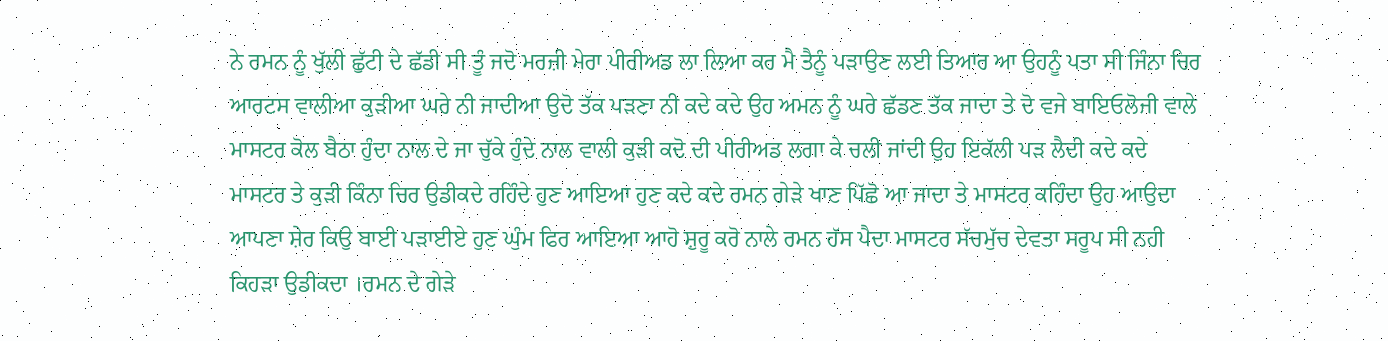ਨੇ ਰਮਨ ਨੂੰ ਖੁੱਲੀ ਛੁੱਟੀ ਦੇ ਛੱਡੀ ਸੀ ਤੂੰ ਜਦੋ ਮਰਜ਼ੀ ਮੇਰਾ ਪੀਰੀਅਡ ਲਾ ਲਿਆ ਕਰ ਮੈ ਤੈਨੂੰ ਪੜਾਉਣ ਲਈ ਤਿਆਰ ਆ ਉਹਨੂੰ ਪਤਾ ਸੀ ਜਿੰਨਾ ਚਿਰ ਆਰਟਸ ਵਾਲੀਆ ਕੁੜੀਆ ਘਰੇ ਨੀ ਜਾਦੀਆ ਉਦੋ ਤੱਕ ਪੜਣਾ ਨੀ ਕਦੇ ਕਦੇ ਉਹ ਅਮਨ ਨੂੰ ਘਰੇ ਛੱਡਣ ਤੱਕ ਜਾਦਾ ਤੇ ਦੋ ਵਜੇ ਬਾਇਓਲੋਜੀ ਵਾਲੇ ਮਾਸਟਰ ਕੋਲ ਬੈਠਾ ਹੁੰਦਾ ਨਾਲ ਦੇ ਜਾ ਚੁੱਕੇ ਹੁੰਦੇ ਨਾਲ ਵਾਲੀ ਕੁੜੀ ਕਦੋ ਦੀ ਪੀਰੀਅਡ ਲਗਾ ਕੇ ਚਲੀ ਜਾਂਦੀ ਉਹ ਇਕੱਲੀ ਪੜ ਲੈਦੀ ਕਦੇ ਕਦੇ ਮਾਸਟਰ ਤੇ ਕੁੜੀ ਕਿੰਨਾ ਚਿਰ ਉਡੀਕਦੇ ਰਹਿੰਦੇ ਹੁਣ ਆਇਆ ਹੁਣ ਕਦੇ ਕਦੇ ਰਮਨ ਗੇੜੇ ਖਾਣ ਪਿੱਛੋ ਆ ਜਾਦਾ ਤੇ ਮਾਸਟਰ ਕਹਿੰਦਾ ਉਹ ਆਉਦਾ ਆਪਣਾ ਸ਼ੇਰ ਕਿਉ ਬਾਈ ਪੜਾਈਏ ਹੁਣ ਘੁੰਮ ਫਿਰ ਆਇਆ ਆਹੋ ਸ਼ੁਰੂ ਕਰੋ ਨਾਲੇ ਰਮਨ ਹੱਸ ਪੈਦਾ ਮਾਸਟਰ ਸੱਚਮੁੱਚ ਦੇਵਤਾ ਸਰੂਪ ਸੀ ਨਹੀ ਕਿਹੜਾ ਉਡੀਕਦਾ ।ਰਮਨ ਦੇ ਗੇੜੇ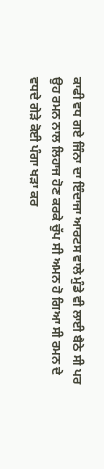ਕਾਫੀ ਵਧ ਗਏ ਜਿੰਨਾ ਦਾ ਇੰਦਾਜਾ ਆਰਟਸ ਵਾਲੇ ਮੁੰਡੇ ਵੀ ਲਾਈ ਬੈਠੇ ਸੀ ਪਰ ਉਹ ਰਮਨ ਨਾਲ ਲਿਹਾਜ ਹੋਣ ਕਰਕੇ ਚੁੱਪ ਸੀ ਅਮਨ ਹੋ ਗਿਆ ਸੀ ਰਮਨ ਦੇ ਵਧਦੇ ਗੇੜੇ ਕੋਈ ਪੰਗਾ ਖੜਾ ਕਰ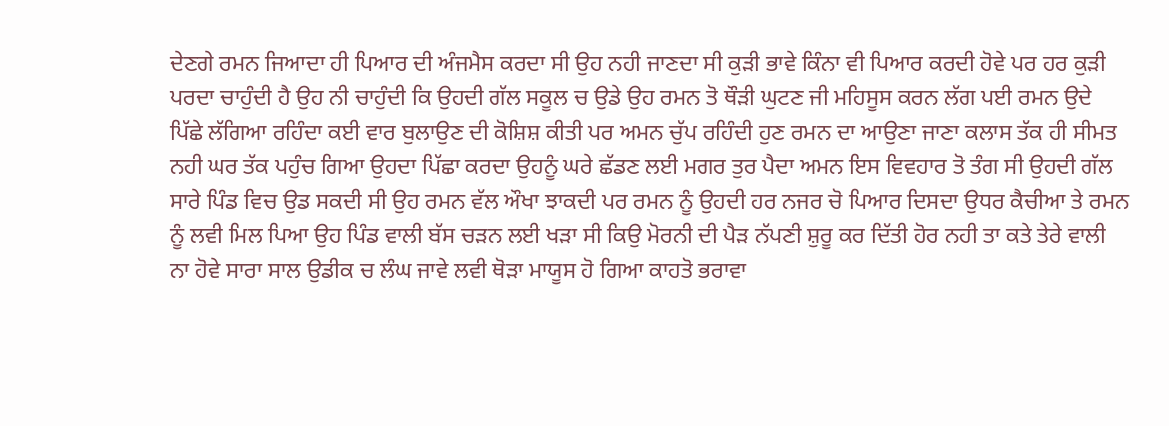ਦੇਣਗੇ ਰਮਨ ਜਿਆਦਾ ਹੀ ਪਿਆਰ ਦੀ ਅੰਜਮੈਸ ਕਰਦਾ ਸੀ ਉਹ ਨਹੀ ਜਾਣਦਾ ਸੀ ਕੁੜੀ ਭਾਵੇ ਕਿੰਨਾ ਵੀ ਪਿਆਰ ਕਰਦੀ ਹੋਵੇ ਪਰ ਹਰ ਕੁੜੀ ਪਰਦਾ ਚਾਹੁੰਦੀ ਹੈ ਉਹ ਨੀ ਚਾਹੁੰਦੀ ਕਿ ਉਹਦੀ ਗੱਲ ਸਕੂਲ ਚ ਉਡੇ ਉਹ ਰਮਨ ਤੋ ਥੌੜੀ ਘੁਟਣ ਜੀ ਮਹਿਸੂਸ ਕਰਨ ਲੱਗ ਪਈ ਰਮਨ ਉਦੇ ਪਿੱਛੇ ਲੱਗਿਆ ਰਹਿੰਦਾ ਕਈ ਵਾਰ ਬੁਲਾਉਣ ਦੀ ਕੋਸ਼ਿਸ਼ ਕੀਤੀ ਪਰ ਅਮਨ ਚੁੱਪ ਰਹਿੰਦੀ ਹੁਣ ਰਮਨ ਦਾ ਆਉਣਾ ਜਾਣਾ ਕਲਾਸ ਤੱਕ ਹੀ ਸੀਮਤ ਨਹੀ ਘਰ ਤੱਕ ਪਹੁੰਚ ਗਿਆ ਉਹਦਾ ਪਿੱਛਾ ਕਰਦਾ ਉਹਨੂੰ ਘਰੇ ਛੱਡਣ ਲਈ ਮਗਰ ਤੁਰ ਪੈਦਾ ਅਮਨ ਇਸ ਵਿਵਹਾਰ ਤੋ ਤੰਗ ਸੀ ਉਹਦੀ ਗੱਲ ਸਾਰੇ ਪਿੰਡ ਵਿਚ ਉਡ ਸਕਦੀ ਸੀ ਉਹ ਰਮਨ ਵੱਲ ਔਖਾ ਝਾਕਦੀ ਪਰ ਰਮਨ ਨੂੰ ਉਹਦੀ ਹਰ ਨਜਰ ਚੋ ਪਿਆਰ ਦਿਸਦਾ ਉਧਰ ਕੈਚੀਆ ਤੇ ਰਮਨ ਨੂੰ ਲਵੀ ਮਿਲ ਪਿਆ ਉਹ ਪਿੰਡ ਵਾਲੀ ਬੱਸ ਚੜਨ ਲਈ ਖੜਾ ਸੀ ਕਿਉ ਮੋਰਨੀ ਦੀ ਪੈੜ ਨੱਪਣੀ ਸ਼ੁਰੂ ਕਰ ਦਿੱਤੀ ਹੋਰ ਨਹੀ ਤਾ ਕਤੇ ਤੇਰੇ ਵਾਲੀ ਨਾ ਹੋਵੇ ਸਾਰਾ ਸਾਲ ਉਡੀਕ ਚ ਲੰਘ ਜਾਵੇ ਲਵੀ ਥੋੜਾ ਮਾਯੂਸ ਹੋ ਗਿਆ ਕਾਹਤੋ ਭਰਾਵਾ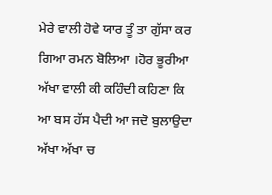ਮੇਰੇ ਵਾਲੀ ਹੋਵੇ ਯਾਰ ਤੂੰ ਤਾ ਗੁੱਸਾ ਕਰ ਗਿਆ ਰਮਨ ਬੋਲਿਆ ।ਹੋਰ ਭੂਰੀਆ ਅੱਖਾ ਵਾਲੀ ਕੀ ਕਹਿੰਦੀ ਕਹਿਣਾ ਕਿ ਆ ਬਸ ਹੱਸ ਪੈਦੀ ਆ ਜਦੋ ਬੁਲਾਉਦਾ ਅੱਖਾ ਅੱਖਾ ਚ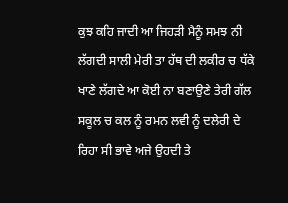ਕੁਝ ਕਹਿ ਜਾਦੀ ਆ ਜਿਹੜੀ ਮੈਨੂੰ ਸਮਝ ਨੀ ਲੱਗਦੀ ਸਾਲੀ ਮੇਰੀ ਤਾ ਹੱਥ ਦੀ ਲਕੀਰ ਚ ਧੱਕੇ ਖਾਣੇ ਲੱਗਦੇ ਆ ਕੋਈ ਨਾ ਬਣਾਉਣੇ ਤੇਰੀ ਗੱਲ ਸਕੂਲ ਚ ਕਲ ਨੂੰ ਰਮਨ ਲਵੀ ਨੂੰ ਦਲੇਰੀ ਦੇ ਰਿਹਾ ਸੀ ਭਾਵੇ ਅਜੇ ਉਹਦੀ ਤੇ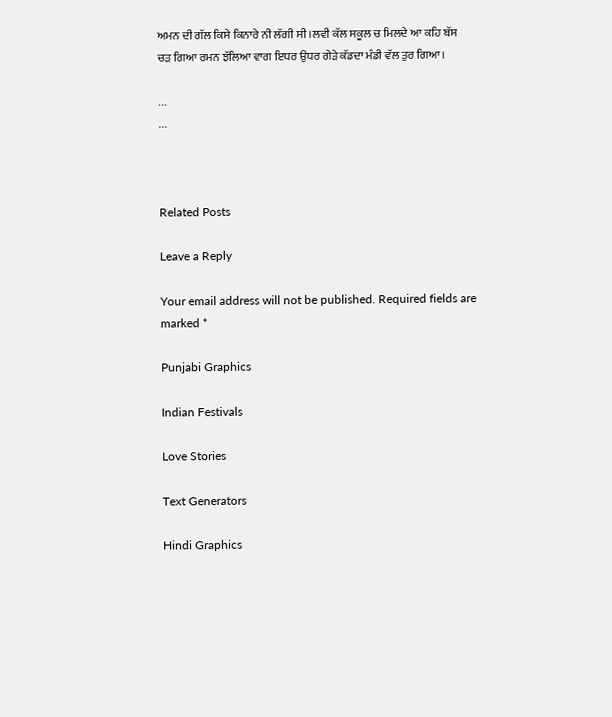ਅਮਨ ਦੀ ਗੱਲ ਕਿਸੇ ਕਿਨਾਰੇ ਨੀ ਲੱਗੀ ਸੀ ।ਲਵੀ ਕੱਲ ਸਕੂਲ ਚ ਮਿਲਦੇ ਆ ਕਹਿ ਬੱਸ ਚੜ ਗਿਆ ਰਮਨ ਝੱਲਿਆ ਵਾਗ ਇਧਰ ਉਧਰ ਗੇੜੇ ਕੱਡਦਾ ਮੰਡੀ ਵੱਲ ਤੁਰ ਗਿਆ।

...
...



Related Posts

Leave a Reply

Your email address will not be published. Required fields are marked *

Punjabi Graphics

Indian Festivals

Love Stories

Text Generators

Hindi Graphics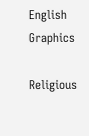English Graphics

Religious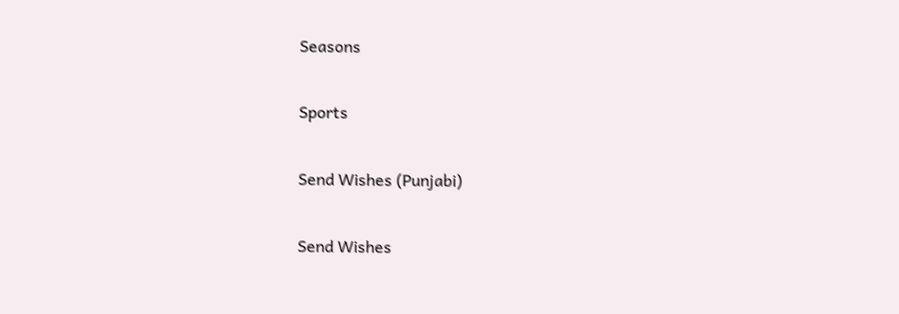Seasons

Sports

Send Wishes (Punjabi)

Send Wishes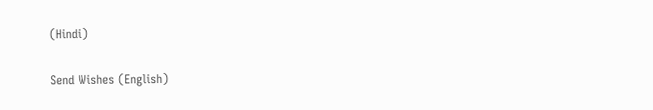(Hindi)

Send Wishes (English)